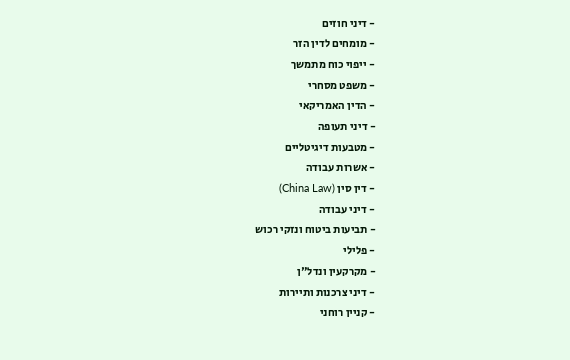- דיני חוזים
- מומחים לדין הזר
- ייפוי כוח מתמשך
- משפט מסחרי
- הדין האמריקאי
- דיני תעופה
- מטבעות דיגיטליים
- אשרות עבודה
- דין סין (China Law)
- דיני עבודה
- תביעות ביטוח ונזקי רכוש
- פלילי
- מקרקעין ונדל"ן
- דיני צרכנות ותיירות
- קניין רוחני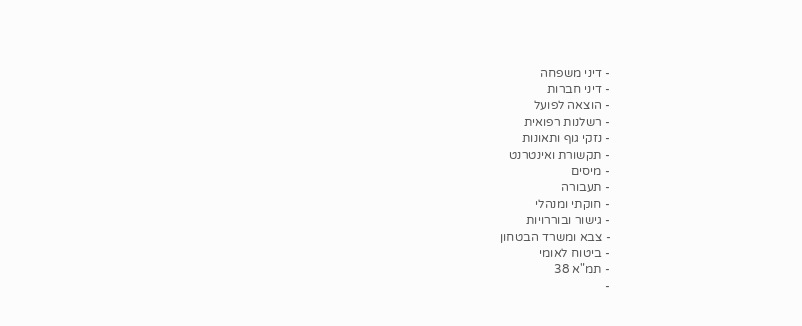- דיני משפחה
- דיני חברות
- הוצאה לפועל
- רשלנות רפואית
- נזקי גוף ותאונות
- תקשורת ואינטרנט
- מיסים
- תעבורה
- חוקתי ומנהלי
- גישור ובוררויות
- צבא ומשרד הבטחון
- ביטוח לאומי
- תמ"א 38
-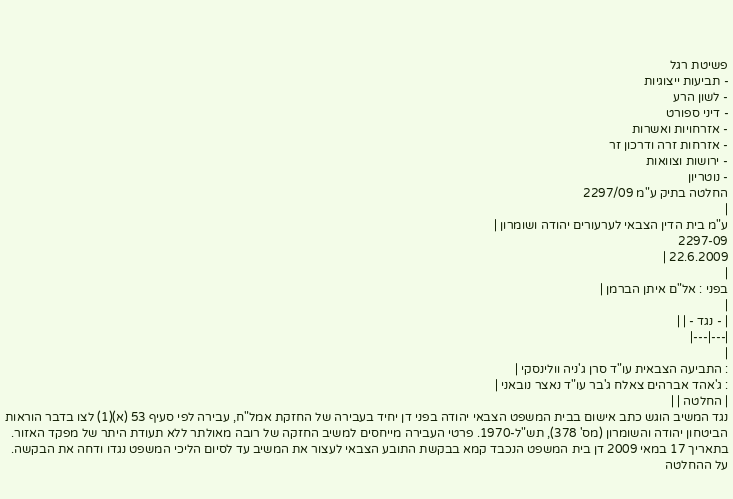פשיטת רגל
- תביעות ייצוגיות
- לשון הרע
- דיני ספורט
- אזרחויות ואשרות
- אזרחות זרה ודרכון זר
- ירושות וצוואות
- נוטריון
החלטה בתיק ע"מ 2297/09
|
ע"מ בית הדין הצבאי לערעורים יהודה ושומרון |
2297-09
22.6.2009 |
|
בפני : אל"ם איתן הברמן |
|
| - נגד - | |
|---|---|
|
: התביעה הצבאית עו"ד סרן ג'ניה וולינסקי |
: ג'אהד אברהים צאלח ג'בר עו"ד נאצר נובאני |
| החלטה | |
נגד המשיב הוגש כתב אישום בבית המשפט הצבאי יהודה בפני דן יחיד בעבירה של החזקת אמל"ח, עבירה לפי סעיף 53 (א)(1) לצו בדבר הוראות הביטחון יהודה והשומרון (מס' 378), תש"ל-1970. פרטי העבירה מייחסים למשיב החזקה של רובה מאולתר ללא תעודת היתר של מפקד האזור.
בתאריך 17 במאי 2009 דן בית המשפט הנכבד קמא בבקשת התובע הצבאי לעצור את המשיב עד לסיום הליכי המשפט נגדו ודחה את הבקשה.
על ההחלטה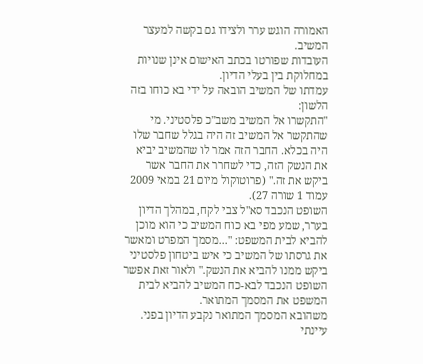האמורה הוגש ערר ולצידו גם בקשה למעצר המשיב.
העובדות שפורטו בכתב האישום אינן שנויות במחלוקת בין בעלי הדיון.
עמדתו של המשיב הובאה על ידי בא כוחו בזה הלשון:
"התקשרו אל המשיב משב"כ פלסטיני. מי שהתקשר אל המשיב זה היה בגלל שחבר שלו היה בכלא. החבר הזה אמר לו שהמשיב יביא את הנשק הזה, כדי לשחרר את החבר אשר ביקש את זה." (פרוטוקול מיום 21 במאי 2009 עמוד 1 שורה 27).
השופט הנכבד סא"ל צבי לקח, במהלך הדיון בערר, שמע מפי בא כוח המשיב כי הוא מוכן להביא לבית המשפט: "...מסמך המפרט ומאשר את גרסתו של המשיב כי איש ביטחון פלסטיני ביקש ממנו להביא את הנשק." ולאור זאת אפשר השופט הנכבד לבא-כח המשיב להביא לבית המשפט את המסמך המתואר.
משהובא המסמך המתואר נקבע הדיון בפני. עיינתי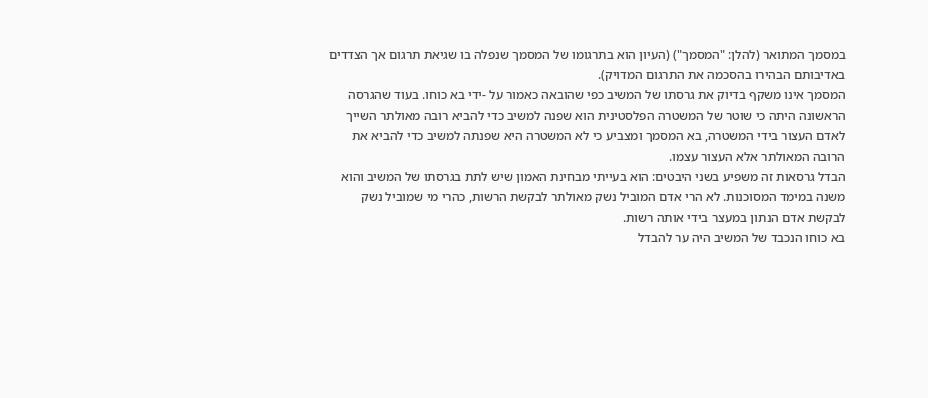במסמך המתואר (להלן: "המסמך") (העיון הוא בתרגומו של המסמך שנפלה בו שגיאת תרגום אך הצדדים באדיבותם הבהירו בהסכמה את התרגום המדויק).
המסמך אינו משקף בדיוק את גרסתו של המשיב כפי שהובאה כאמור על -ידי בא כוחו. בעוד שהגרסה הראשונה היתה כי שוטר של המשטרה הפלסטינית הוא שפנה למשיב כדי להביא רובה מאולתר השייך לאדם העצור בידי המשטרה, בא המסמך ומצביע כי לא המשטרה היא שפנתה למשיב כדי להביא את הרובה המאולתר אלא העצור עצמו.
הבדל גרסאות זה משפיע בשני היבטים: הוא בעייתי מבחינת האמון שיש לתת בגרסתו של המשיב והוא משנה במימד המסוכנות. לא הרי אדם המוביל נשק מאולתר לבקשת הרשות, כהרי מי שמוביל נשק לבקשת אדם הנתון במעצר בידי אותה רשות.
בא כוחו הנכבד של המשיב היה ער להבדל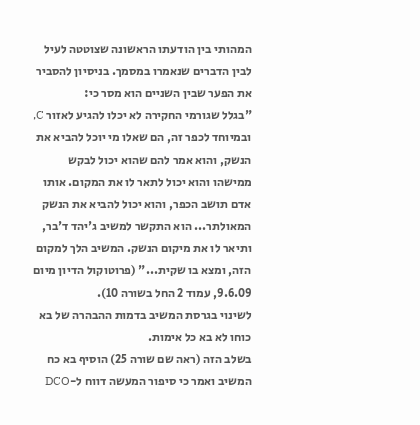המהותי בין הודעתו הראשונה שצוטטה לעיל לבין הדברים שנאמרו במסמך. בניסיון להסביר את הפער שבין השניים הוא מסר כי:
"בגלל שגורמי החקירה לא יכלו להגיע לאזור C, ובמיוחד לכפר זה, הם שאלו מי יוכל להביא את הנשק, והוא אמר להם שהוא יכול לבקש ממישהו והוא יכול לתאר לו את המקום. אותו אדם תושב הכפר, והוא יכול להביא את הנשק המאולתר... הוא התקשר למשיב ג'יהד ד'בר, ותיאר לו את מיקום הנשק. המשיב הלך למקום הזה, ומצא בו שקית..." (פרוטוקול הדיון מיום 9.6.09, עמוד 2 החל בשורה 10).
לשינוי בגרסת המשיב בדמות ההבהרה של בא כוחו לא בא כל אימות.
בשלב הזה (ראה שם שורה 25) הוסיף בא כח המשיב ואמר כי סיפור המעשה דווח ל-DCO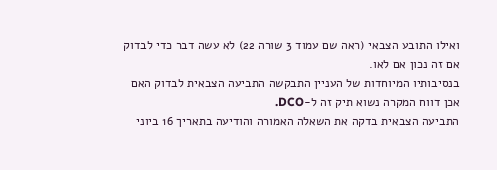ואילו התובע הצבאי (ראה שם עמוד 3 שורה 22) לא עשה דבר כדי לבדוק אם זה נכון אם לאו.
בנסיבותיו המיוחדות של העניין התבקשה התביעה הצבאית לבדוק האם אכן דווח המקרה נשוא תיק זה ל-DCO.
התביעה הצבאית בדקה את השאלה האמורה והודיעה בתאריך 16 ביוני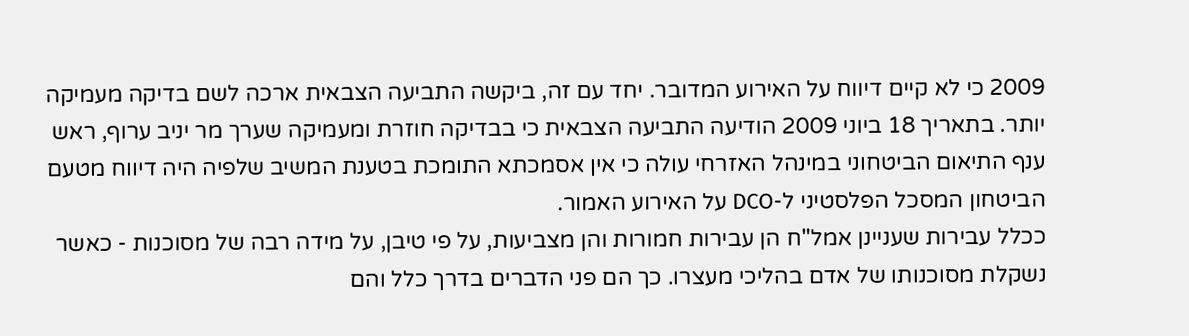2009 כי לא קיים דיווח על האירוע המדובר. יחד עם זה, ביקשה התביעה הצבאית ארכה לשם בדיקה מעמיקה יותר. בתאריך 18 ביוני 2009 הודיעה התביעה הצבאית כי בבדיקה חוזרת ומעמיקה שערך מר יניב ערוף, ראש ענף התיאום הביטחוני במינהל האזרחי עולה כי אין אסמכתא התומכת בטענת המשיב שלפיה היה דיווח מטעם הביטחון המסכל הפלסטיני ל-DCO על האירוע האמור.
ככלל עבירות שעניינן אמל"ח הן עבירות חמורות והן מצביעות, על פי טיבן, על מידה רבה של מסוכנות - כאשר נשקלת מסוכנותו של אדם בהליכי מעצרו. כך הם פני הדברים בדרך כלל והם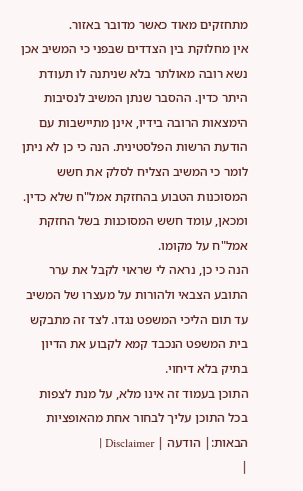מתחזקים מאוד כאשר מדובר באזור.
אין מחלוקת בין הצדדים שבפני כי המשיב אכן נשא רובה מאולתר בלא שניתנה לו תעודת היתר כדין. ההסבר שנתן המשיב לנסיבות הימצאות הרובה בידיו, אינן מתיישבות עם הודעת הרשות הפלסטינית. הנה כי כן לא ניתן לומר כי המשיב הצליח לסלק את חשש המסוכנות הטבוע בהחזקת אמל"ח שלא כדין. ומכאן, עומד חשש המסוכנות בשל החזקת אמל"ח על מקומו.
הנה כי כן, נראה לי שראוי לקבל את ערר התובע הצבאי ולהורות על מעצרו של המשיב עד תום הליכי המשפט נגדו. לצד זה מתבקש בית המשפט הנכבד קמא לקבוע את הדיון בתיק בלא דיחוי.
התוכן בעמוד זה אינו מלא, על מנת לצפות בכל התוכן עליך לבחור אחת מהאופציות הבאות:| הודעה | Disclaimer |
|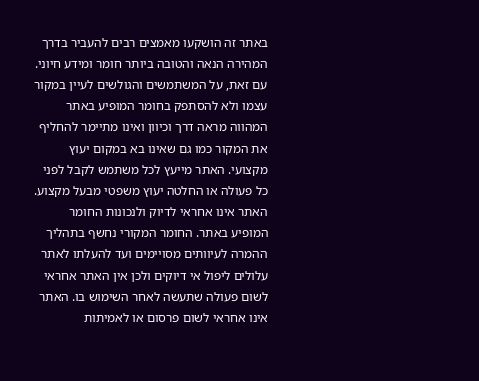באתר זה הושקעו מאמצים רבים להעביר בדרך המהירה הנאה והטובה ביותר חומר ומידע חיוני. עם זאת, על המשתמשים והגולשים לעיין במקור עצמו ולא להסתפק בחומר המופיע באתר המהווה מראה דרך וכיוון ואינו מתיימר להחליף את המקור כמו גם שאינו בא במקום יעוץ מקצועי. האתר מייעץ לכל משתמש לקבל לפני כל פעולה או החלטה יעוץ משפטי מבעל מקצוע. האתר אינו אחראי לדיוק ולנכונות החומר המופיע באתר. החומר המקורי נחשף בתהליך ההמרה לעיוותים מסויימים ועד להעלתו לאתר עלולים ליפול אי דיוקים ולכן אין האתר אחראי לשום פעולה שתעשה לאחר השימוש בו. האתר אינו אחראי לשום פרסום או לאמיתות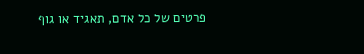פרטים של כל אדם, תאגיד או גוף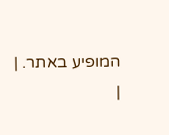המופיע באתר. |
|